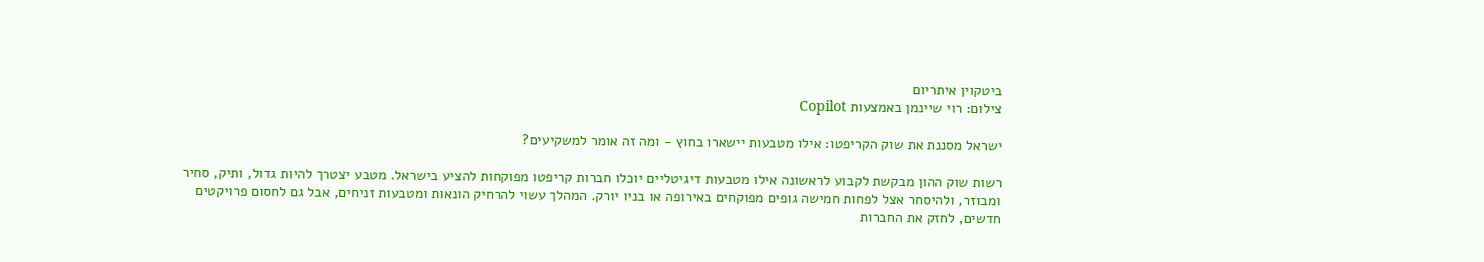ביטקוין איתריום
צילום: רוי שיינמן באמצעות Copilot

ישראל מסננת את שוק הקריפטו: אילו מטבעות יישארו בחוץ - ומה זה אומר למשקיעים?

רשות שוק ההון מבקשת לקבוע לראשונה אילו מטבעות דיגיטליים יוכלו חברות קריפטו מפוקחות להציע בישראל. מטבע יצטרך להיות גדול, ותיק, סחיר ומבוזר, ולהיסחר אצל לפחות חמישה גופים מפוקחים באירופה או בניו יורק. המהלך עשוי להרחיק הונאות ומטבעות זניחים, אבל גם לחסום פרויקטים חדשים, לחזק את החברות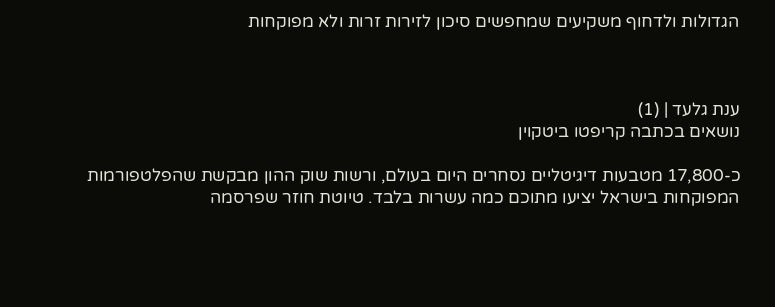הגדולות ולדחוף משקיעים שמחפשים סיכון לזירות זרות ולא מפוקחות



ענת גלעד | (1)
נושאים בכתבה קריפטו ביטקוין

כ-17,800 מטבעות דיגיטליים נסחרים היום בעולם, ורשות שוק ההון מבקשת שהפלטפורמות המפוקחות בישראל יציעו מתוכם כמה עשרות בלבד. טיוטת חוזר שפרסמה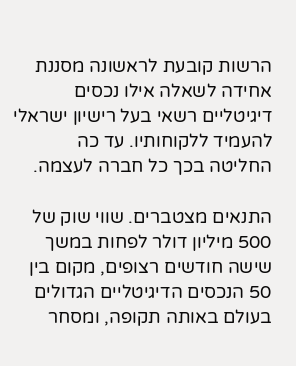הרשות קובעת לראשונה מסננת אחידה לשאלה אילו נכסים דיגיטליים רשאי בעל רישיון ישראלי להעמיד ללקוחותיו. עד כה החליטה בכך כל חברה לעצמה.

התנאים מצטברים. שווי שוק של 500 מיליון דולר לפחות במשך שישה חודשים רצופים, מקום בין 50 הנכסים הדיגיטליים הגדולים בעולם באותה תקופה, ומסחר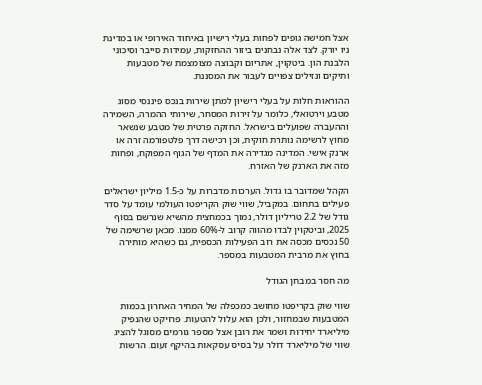אצל חמישה גופים לפחות בעלי רישיון באיחוד האירופי או במדינת ניו יורק. לצד אלה נבחנים ביזור ההחזקות, עמידות סייבר וסיכוני הלבנת הון. ביטקוין, אתריום וקבוצה מצומצמת של מטבעות ותיקים ונזילים צפויים לעבור את המסננת.

ההוראות חלות על בעלי רישיון למתן שירות בנכס פיננסי מסוג מטבע וירטואלי, כלומר על זירות המסחר, שירותי ההמרה, השמירה וההעברה שפועלים בישראל. החזקה פרטית של מטבע שנשאר מחוץ לרשימה נותרת חוקית, וכן רכישה דרך פלטפורמה זרה או ארנק אישי. המדינה מגדירה את המדף של הגוף המפוקח, ופחות מזה את הארנק של האזרח.

הקהל שמדובר בו גדול. הערכות מדברות על כ-1.5 מיליון ישראלים פעילים בתחום. במקביל, שווי שוק הקריפטו העולמי עומד על סדר גודל של 2.2 טריליון דולר, נמוך בכמחצית מהשיא שנרשם בסוף 2025, וביטקוין לבדו מהווה קרוב ל-60% ממנו. מכאן שרשימה של 50 נכסים מכסה את רוב הפעילות הכספית, גם כשהיא מותירה בחוץ את מרבית המטבעות במספר.

מה חסר במבחן הגודל

שווי שוק בקריפטו מחושב כמכפלה של המחיר האחרון בכמות המטבעות שבמחזור, ולכן הוא עלול להטעות. פרויקט שהנפיק מיליארד יחידות ושמר את רובן אצל מספר גורמים מסוגל להציג שווי של מיליארד דולר על בסיס עסקאות בהיקף זעום. הרשות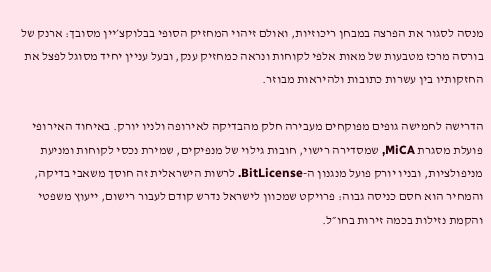מנסה לסגור את הפרצה במבחן ריכוזיות, ואולם זיהוי המחזיק הסופי בבלוקצ׳יין מסובך: ארנק של בורסה מרכז מטבעות של מאות אלפי לקוחות ונראה כמחזיק ענק, ובעל עניין יחיד מסוגל לפצל את החזקותיו בין עשרות כתובות ולהיראות מבוזר.

הדרישה לחמישה גופים מפוקחים מעבירה חלק מהבדיקה לאירופה ולניו יורק. באיחוד האירופי פועלת מסגרת MiCA, שמסדירה רישוי, חובות גילוי של מנפיקים, שמירת נכסי לקוחות ומניעת מניפולציות, ובניו יורק פועל מנגנון ה-BitLicense. לרשות הישראלית זה חוסך משאבי בדיקה, והמחיר הוא חסם כניסה גבוה: פרויקט שמכוון לישראל נדרש קודם לעבור רישום, ייעוץ משפטי והקמת נזילות בכמה זירות בחו״ל.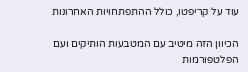עוד על קריפטו, כולל ההתפתחויות האחרונות

הכיוון הזה מיטיב עם המטבעות הותיקים ועם הפלטפורמות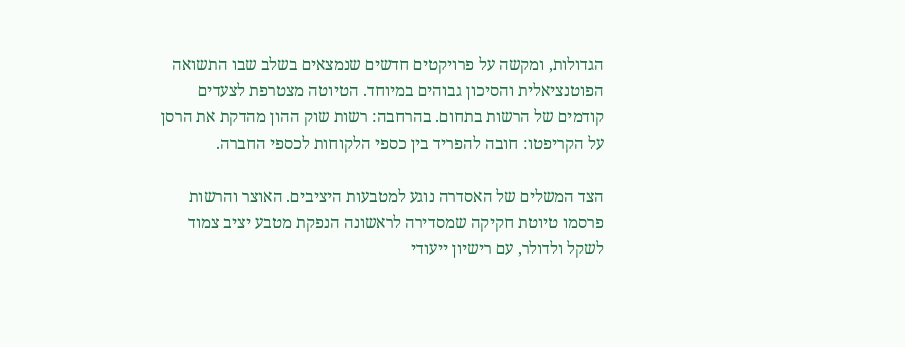הגדולות, ומקשה על פרויקטים חדשים שנמצאים בשלב שבו התשואה הפוטנציאלית והסיכון גבוהים במיוחד. הטיוטה מצטרפת לצעדים קודמים של הרשות בתחום. בהרחבה: רשות שוק ההון מהדקת את הרסן על הקריפטו: חובה להפריד בין כספי הלקוחות לכספי החברה.

הצד המשלים של האסדרה נוגע למטבעות היציבים. האוצר והרשות פרסמו טיוטת חקיקה שמסדירה לראשונה הנפקת מטבע יציב צמוד לשקל ולדולר, עם רישיון ייעודי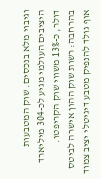וגיבוי מלא בנכסים. שוק המטבעות היציבים העולמי מגיע לכ-304 מיליארד דולר, כ-13% משווי שוק הקריפטו. בהרחבה: רשות שוק ההון אישרה לביטס אוף גולד להנפיק מטבע דיגיטלי יציב צמוד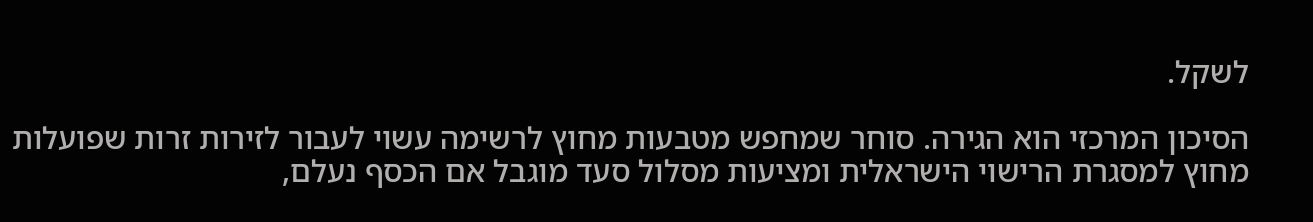לשקל.

הסיכון המרכזי הוא הגירה. סוחר שמחפש מטבעות מחוץ לרשימה עשוי לעבור לזירות זרות שפועלות מחוץ למסגרת הרישוי הישראלית ומציעות מסלול סעד מוגבל אם הכסף נעלם,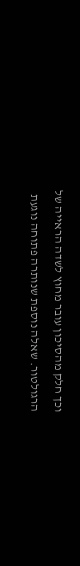וכך חלק מהסיכון עובר מחוץ לשדה הראייה של הרגולטור. שאלה נוספת שנותרה פתוחה נוגעת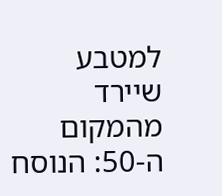למטבע שיירד מהמקום ה-50: הנוסח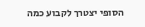הסופי יצטרך לקבוע כמה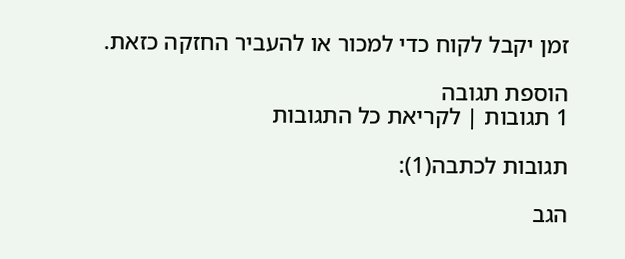זמן יקבל לקוח כדי למכור או להעביר החזקה כזאת.

הוספת תגובה
1 תגובות | לקריאת כל התגובות

תגובות לכתבה(1):

הגב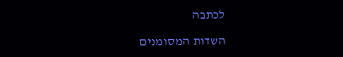לכתבה

השדות המסומנים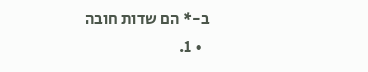ב-* הם שדות חובה
  • 1.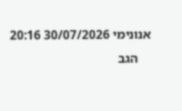אנונימי 30/07/2026 20:16
    הגב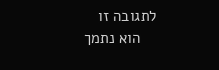לתגובה זו
    הוא נתמך